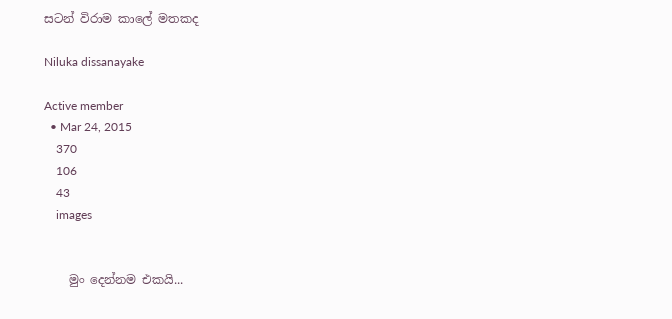සටන් විරාම කාලේ මතකද

Niluka dissanayake

Active member
  • Mar 24, 2015
    370
    106
    43
    images


    මුං දෙන්නම එකයි...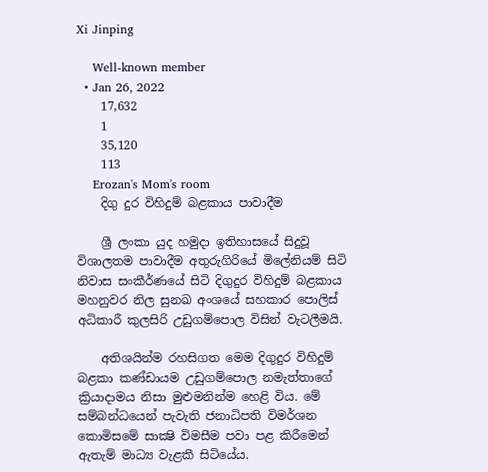Xi Jinping

    Well-known member
  • Jan 26, 2022
    17,632
    1
    35,120
    113
    Erozan's Mom's room
    දිගු දුර විහිදුම් බළකාය පාවාදීම

    ශ්‍රී ලංකා යුද හමුදා ඉතිහාසයේ සිදුවූ විශාලතම පාවාදීම අතුරුගිරියේ මිලේනියම් සිටි නිවාස සංකීර්ණයේ සිටි දිගුදුර විහිදුම් බළකාය මහනුවර නිල සුනඛ අංශයේ සහකාර පොලිස්‌ අධිකාරී කුලසිරි උඩුගම්පොල විසින් වැටලීමයි.

    අතිශයින්ම රහසිගත මෙම දිගුදුර විහිදුම් බළකා කණ්‌ඩායම උඩුගම්පොල නමැත්තාගේ ක්‍රියාදාමය නිසා මුළුමනින්ම හෙළි විය. මේ සම්බන්ධයෙන් පැවැති ජනාධිපති විමර්ශන කොමිසමේ සාක්‍ෂි විමසීම පවා පළ කිරීමෙන් ඇතැම් මාධ්‍ය වැළකී සිටියේය.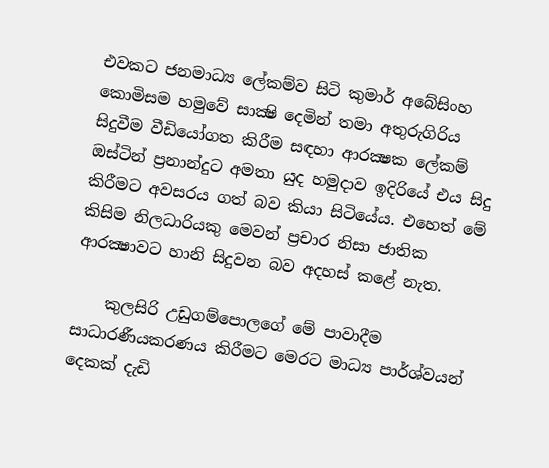එවකට ජනමාධ්‍ය ලේකම්ව සිටි කුමාර් අබේසිංහ කොමිසම හමුවේ සාක්‍ෂි දෙමින් තමා අතුරුගිරිය සිදුවීම වීඩියෝගත කිරීම සඳහා ආරක්‍ෂක ලේකම් ඔස්‌ටින් ප්‍රනාන්දුට අමතා යුද හමුදාව ඉදිරියේ එය සිදු කිරීමට අවසරය ගත් බව කියා සිටියේය. එහෙත් මේ කිසිම නිලධාරියකු මෙවන් ප්‍රචාර නිසා ජාතික ආරක්‍ෂාවට හානි සිදුවන බව අදහස්‌ කළේ නැත.

    කුලසිරි උඩුගම්පොලගේ මේ පාවාදීම සාධාරණීයකරණය කිරීමට මෙරට මාධ්‍ය පාර්ශ්වයන් දෙකක්‌ දැඩි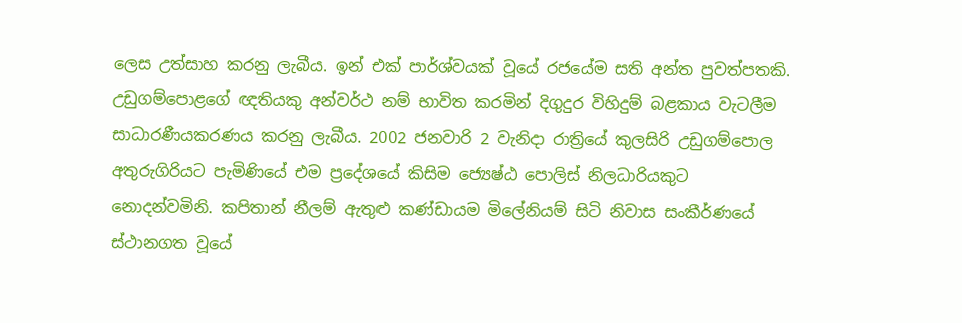ලෙස උත්සාහ කරනු ලැබීය. ඉන් එක්‌ පාර්ශ්වයක්‌ වූයේ රජයේම සති අන්ත පුවත්පතකි. උඩුගම්පොළගේ ඥතියකු අන්වර්ථ නම් භාවිත කරමින් දිගුදුර විහිදුම් බළකාය වැටලීම සාධාරණීයකරණය කරනු ලැබීය. 2002 ජනවාරි 2 වැනිදා රාත්‍රියේ කුලසිරි උඩුගම්පොල අතුරුගිරියට පැමිණියේ එම ප්‍රදේශයේ කිසිම ජ්‍යෙෂ්ඨ පොලිස්‌ නිලධාරියකුට නොදන්වමිනි. කපිතාන් නීලම් ඇතුළු කණ්‌ඩායම මිලේනියම් සිටි නිවාස සංකීර්ණයේ ස්‌ථානගත වූයේ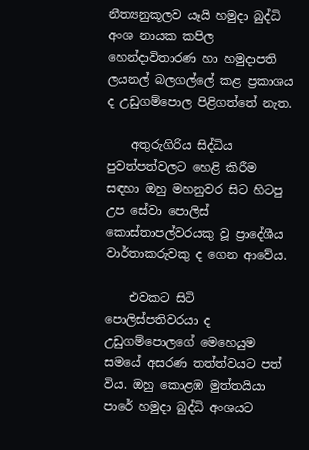නීත්‍යනුකූලව යෑයි හමුදා බුද්ධි අංශ නායක කපිල හෙන්දාවිතාරණ හා හමුදාපති ලයනල් බලගල්ලේ කළ ප්‍රකාශය ද උඩුගම්පොල පිළිගත්තේ නැත.

    අතුරුගිරිය සිද්ධිය පුවත්පත්වලට හෙළි කිරීම සඳහා ඔහු මහනුවර සිට හිටපු උප සේවා පොලිස්‌ කොස්‌තාපල්වරයකු වූ ප්‍රාදේශීය වාර්තාකරුවකු ද ගෙන ආවේය.

    එවකට සිටි පොලිස්‌පතිවරයා ද උඩුගම්පොලගේ මෙහෙයුම සමයේ අසරණ තත්ත්වයට පත් විය. ඔහු කොළඹ මුත්තයියා පාරේ හමුදා බුද්ධි අංශයට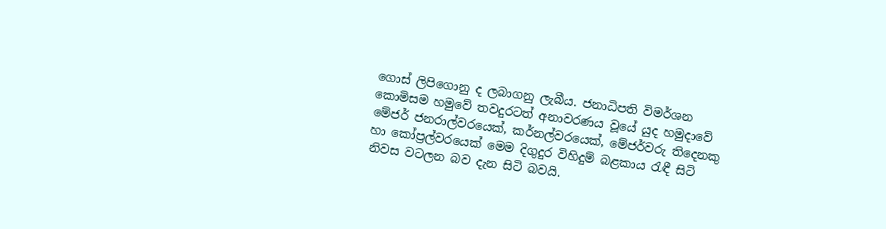ගොස්‌ ලිපිගොනු ද ලබාගනු ලැබීය. ජනාධිපති විමර්ශන කොමිසම හමුවේ තවදුරටත් අනාවරණය වූයේ යුද හමුදාවේ මේජර් ජනරාල්වරයෙක්‌, කර්නල්වරයෙක්‌, මේජර්වරු තිදෙනකු හා කෝප්‍රල්වරයෙක්‌ මෙම දිගුදුර විහිදුම් බළකාය රැඳී සිටි නිවස වටලන බව දැන සිටි බවයි.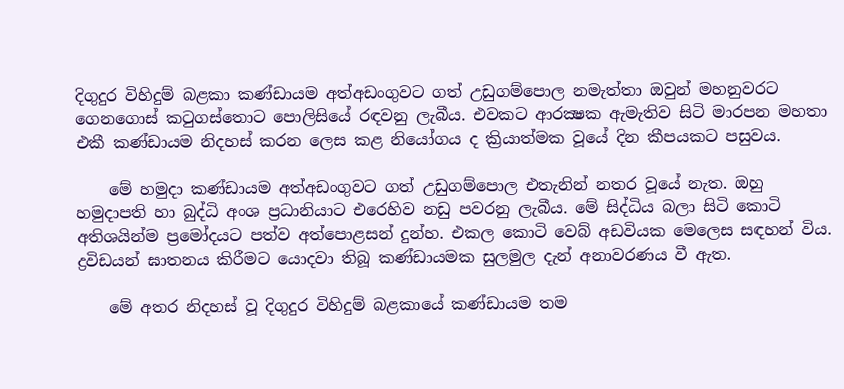දිගුදුර විහිදුම් බළකා කණ්‌ඩායම අත්අඩංගුවට ගත් උඩුගම්පොල නමැත්තා ඔවුන් මහනුවරට ගෙනගොස්‌ කටුගස්‌තොට පොලිසියේ රඳවනු ලැබීය. එවකට ආරක්‍ෂක ඇමැතිව සිටි මාරපන මහතා එකී කණ්‌ඩායම නිදහස්‌ කරන ලෙස කළ නියෝගය ද ක්‍රියාත්මක වූයේ දින කීපයකට පසුවය.

    මේ හමුදා කණ්‌ඩායම අත්අඩංගුවට ගත් උඩුගම්පොල එතැනින් නතර වූයේ නැත. ඔහු හමුදාපති හා බුද්ධි අංශ ප්‍රධානියාට එරෙහිව නඩු පවරනු ලැබීය. මේ සිද්ධිය බලා සිටි කොටි අතිශයින්ම ප්‍රමෝදයට පත්ව අත්පොළසන් දුන්හ. එකල කොටි වෙබ් අඩවියක මෙලෙස සඳහන් විය. ද්‍රවිඩයන් ඝාතනය කිරීමට යොදවා තිබූ කණ්‌ඩායමක සුලමුල දැන් අනාවරණය වී ඇත.

    මේ අතර නිදහස්‌ වූ දිගුදුර විහිදුම් බළකායේ කණ්‌ඩායම තම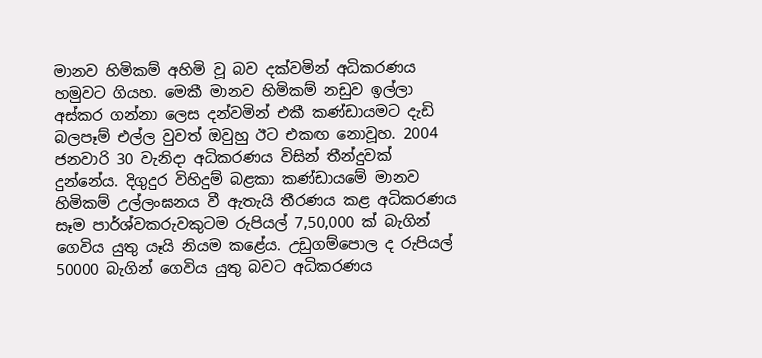මානව හිමිකම් අහිමි වූ බව දක්‌වමින් අධිකරණය හමුවට ගියහ. මෙකී මානව හිමිකම් නඩුව ඉල්ලා අස්‌කර ගන්නා ලෙස දන්වමින් එකී කණ්‌ඩායමට දැඩි බලපෑම් එල්ල වුවත් ඔවුහු ඊට එකඟ නොවූහ. 2004 ජනවාරි 30 වැනිදා අධිකරණය විසින් තීන්දුවක්‌ දුන්නේය. දිගුදුර විහිදුම් බළකා කණ්‌ඩායමේ මානව හිමිකම් උල්ලංඝනය වී ඇතැයි තීරණය කළ අධිකරණය සෑම පාර්ශ්වකරුවකුටම රුපියල් 7,50,000 ක්‌ බැගින් ගෙවිය යුතු යෑයි නියම කළේය. උඩුගම්පොල ද රුපියල් 50000 බැගින් ගෙවිය යුතු බවට අධිකරණය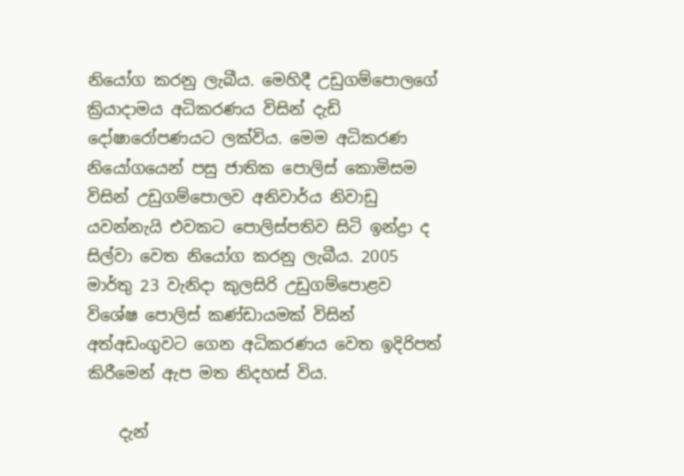නියෝග කරනු ලැබීය. මෙහිදී උඩුගම්පොලගේ ක්‍රියාදාමය අධිකරණය විසින් දැඩි දෝෂාරෝපණයට ලක්‌විය. මෙම අධිකරණ නියෝගයෙන් පසු ජාතික පොලිස්‌ කොමිසම විසින් උඩුගම්පොලව අනිවාර්ය නිවාඩු යවන්නැයි එවකට පොලිස්‌පතිව සිටි ඉන්ද්‍රා ද සිල්වා වෙත නියෝග කරනු ලැබීය. 2005 මාර්තු 23 වැනිදා කුලසිරි උඩුගම්පොළව විශේෂ පොලිස්‌ කණ්‌ඩායමක්‌ විසින් අත්අඩංගුවට ගෙන අධිකරණය වෙත ඉදිරිපත් කිරීමෙන් ඇප මත නිදහස්‌ විය.

    දැන්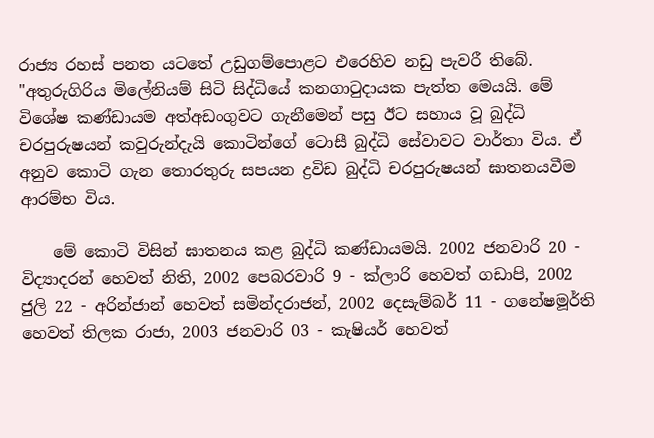රාජ්‍ය රහස්‌ පනත යටතේ උඩුගම්පොළට එරෙහිව නඩු පැවරී තිබේ. "අතුරුගිරිය මිලේනියම් සිටි සිද්ධියේ කනගාටුදායක පැත්ත මෙයයි. මේ විශේෂ කණ්‌ඩායම අත්අඩංගුවට ගැනීමෙන් පසු ඊට සහාය වූ බුද්ධි චරපුරුෂයන් කවුරුන්දැයි කොටින්ගේ ටොසී බුද්ධි සේවාවට වාර්තා විය. ඒ අනුව කොටි ගැන තොරතුරු සපයන ද්‍රවිඩ බුද්ධි චරපුරුෂයන් ඝාතනයවීම ආරම්භ විය.

    මේ කොටි විසින් ඝාතනය කළ බුද්ධි කණ්‌ඩායමයි. 2002 ජනවාරි 20 - විද්‍යාදරන් හෙවත් නිති, 2002 පෙබරවාරි 9 - ක්‌ලාරි හෙවත් ගඩාපි, 2002 ජුලි 22 - අරින්ජාන් හෙවත් සමින්දරාජන්, 2002 දෙසැම්බර් 11 - ගනේෂමූර්ති හෙවත් තිලක රාජා, 2003 ජනවාරි 03 - කැෂියර් හෙවත්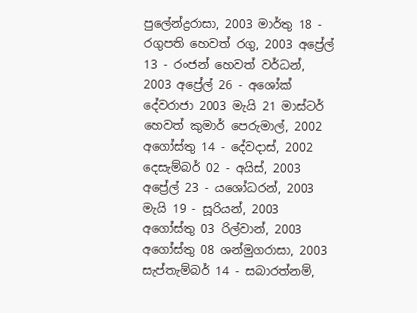පුලේන්ද්‍රරාසා, 2003 මාර්තු 18 - රගුපති හෙවත් රගු, 2003 අප්‍රේල් 13 - රංජන් හෙවත් වර්ධන්, 2003 අප්‍රේල් 26 - අශෝක්‌ දේවරාජා 2003 මැයි 21 මාස්‌ටර් හෙවත් කුමාර් පෙරුමාල්, 2002 අගෝස්‌තු 14 - දේවදාස්‌, 2002 දෙසැම්බර් 02 - අයිස්‌, 2003 අප්‍රේල් 23 - යශෝධරන්, 2003 මැයි 19 - සූරියන්, 2003 අගෝස්‌තු 03 රිල්වාන්, 2003 අගෝස්‌තු 08 ශන්මුගරාසා, 2003 සැප්තැම්බර් 14 - සබාරත්නම්,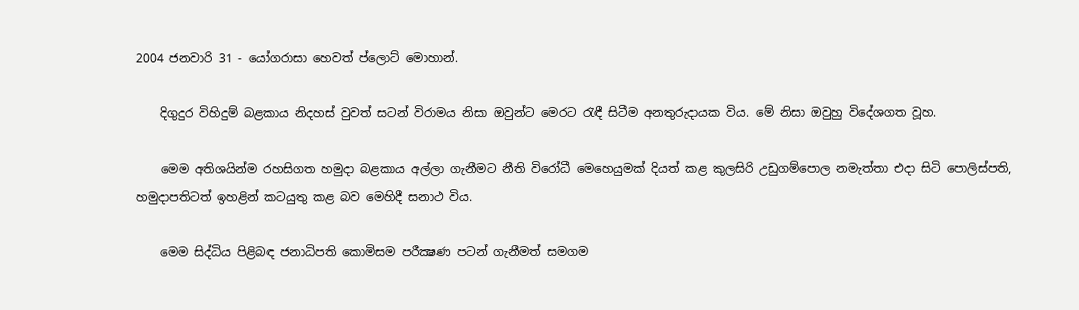2004 ජනවාරි 31 - යෝගරාසා හෙවත් ප්ලොට්‌ මොහාන්.

    දිගුදුර විහිදුම් බළකාය නිදහස්‌ වුවත් සටන් විරාමය නිසා ඔවුන්ට මෙරට රැඳී සිටීම අනතුරුදායක විය. මේ නිසා ඔවුහු විදේශගත වූහ.

    මෙම අතිශයින්ම රහසිගත හමුදා බළකාය අල්ලා ගැනීමට නීති විරෝධී මෙහෙයුමක්‌ දියත් කළ කුලසිරි උඩුගම්පොල නමැත්තා එදා සිටි පොලිස්‌පති, හමුදාපතිටත් ඉහළින් කටයුතු කළ බව මෙහිදී සනාථ විය.

    මෙම සිද්ධිය පිළිබඳ ජනාධිපති කොමිසම පරීක්‍ෂණ පටන් ගැනීමත් සමගම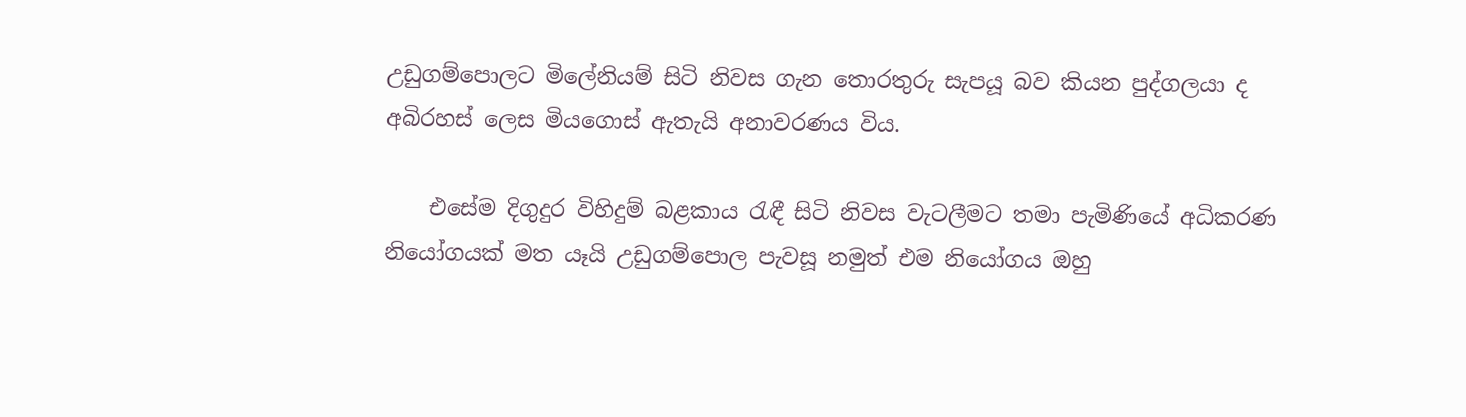උඩුගම්පොලට මිලේනියම් සිටි නිවස ගැන තොරතුරු සැපයූ බව කියන පුද්ගලයා ද අබිරහස්‌ ලෙස මියගොස්‌ ඇතැයි අනාවරණය විය.

    එසේම දිගුදුර විහිදුම් බළකාය රැඳී සිටි නිවස වැටලීමට තමා පැමිණියේ අධිකරණ නියෝගයක්‌ මත යෑයි උඩුගම්පොල පැවසූ නමුත් එම නියෝගය ඔහු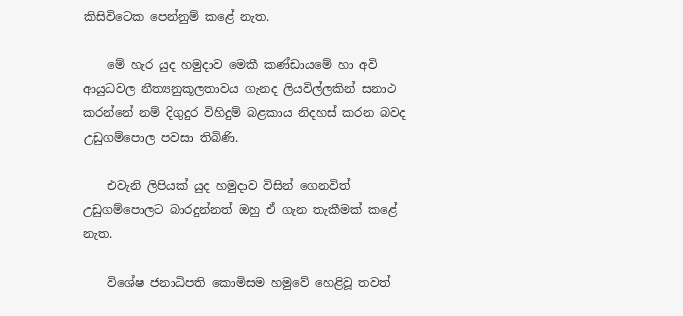කිසිවිටෙක පෙන්නුම් කළේ නැත.

    මේ හැර යුද හමුදාව මෙකී කණ්‌ඩායමේ හා අවි ආයුධවල නීත්‍යනුකූලතාවය ගැනද ලියවිල්ලකින් සනාථ කරන්නේ නම් දිගුදුර විහිදුම් බළකාය නිදහස්‌ කරන බවද උඩුගම්පොල පවසා තිබිණි.

    එවැනි ලිපියක්‌ යුද හමුදාව විසින් ගෙනවිත් උඩුගම්පොලට බාරදුන්නත් ඔහු ඒ ගැන තැකීමක්‌ කළේ නැත.

    විශේෂ ජනාධිපති කොමිසම හමුවේ හෙළිවූ තවත්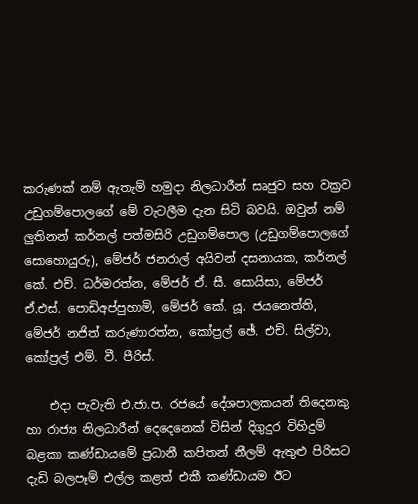කරුණක්‌ නම් ඇතැම් හමුදා නිලධාරීන් සෘජුව සහ වක්‍රව උඩුගම්පොලගේ මේ වැටලීම දැන සිටි බවයි. ඔවුන් නම් ලුතිනන් කර්නල් පත්මසිරි උඩුගම්පොල (උඩුගම්පොලගේ සොහොයුරු), මේජර් ජනරාල් අයිවන් දසනායක, කර්නල් කේ. එච්. ධර්මරත්න, මේජර් ඒ. සී. සොයිසා, මේජර් ඒ.එස්‌. පොඩිඅප්පුහාමි, මේජර් කේ. යූ. ජයනෙත්ති, මේජර් නජිත් කරුණාරත්න, කෝප්‍රල් ඡේ. එච්. සිල්වා, කෝප්‍රල් එම්. වී. පීරිස්‌.

    එදා පැවැති එ.ජා.ප. රජයේ දේශපාලකයන් තිදෙනකු හා රාජ්‍ය නිලධාරීන් දෙදෙනෙක්‌ විසින් දිගුදුර විහිදුම් බළකා කණ්‌ඩායමේ ප්‍රධානී කපිතන් නීලම් ඇතුළු පිරිසට දැඩි බලපෑම් එල්ල කළත් එකී කණ්‌ඩායම ඊට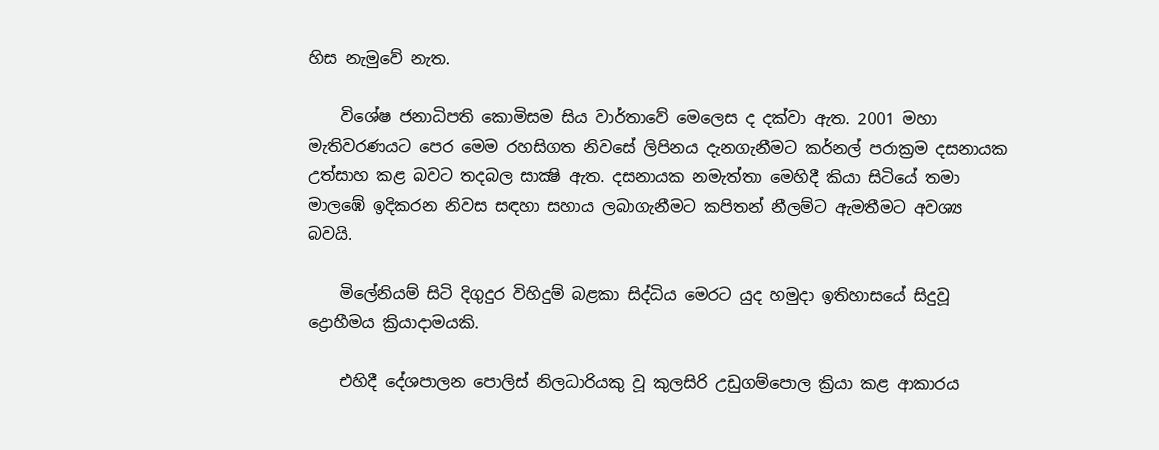හිස නැමුවේ නැත.

    විශේෂ ජනාධිපති කොමිසම සිය වාර්තාවේ මෙලෙස ද දක්‌වා ඇත. 2001 මහා මැතිවරණයට පෙර මෙම රහසිගත නිවසේ ලිපිනය දැනගැනීමට කර්නල් පරාක්‍රම දසනායක උත්සාහ කළ බවට තදබල සාක්‍ෂි ඇත. දසනායක නමැත්තා මෙහිදී කියා සිටියේ තමා මාලඹේ ඉදිකරන නිවස සඳහා සහාය ලබාගැනීමට කපිතන් නීලම්ට ඇමතීමට අවශ්‍ය බවයි.

    මිලේනියම් සිටි දිගුදුර විහිදුම් බළකා සිද්ධිය මෙරට යුද හමුදා ඉතිහාසයේ සිදුවූ ද්‍රොහීමය ක්‍රියාදාමයකි.

    එහිදී දේශපාලන පොලිස්‌ නිලධාරියකු වූ කුලසිරි උඩුගම්පොල ක්‍රියා කළ ආකාරය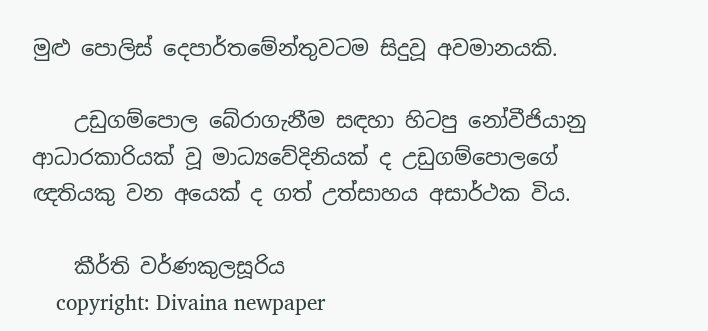මුළු පොලිස්‌ දෙපාර්තමේන්තුවටම සිදුවූ අවමානයකි.

    උඩුගම්පොල බේරාගැනීම සඳහා හිටපු නෝවීජියානු ආධාරකාරියක්‌ වූ මාධ්‍යවේදිනියක්‌ ද උඩුගම්පොලගේ ඥතියකු වන අයෙක්‌ ද ගත් උත්සාහය අසාර්ථක විය.

    කීර්ති වර්ණකුලසූරිය
    copyright: Divaina newpaper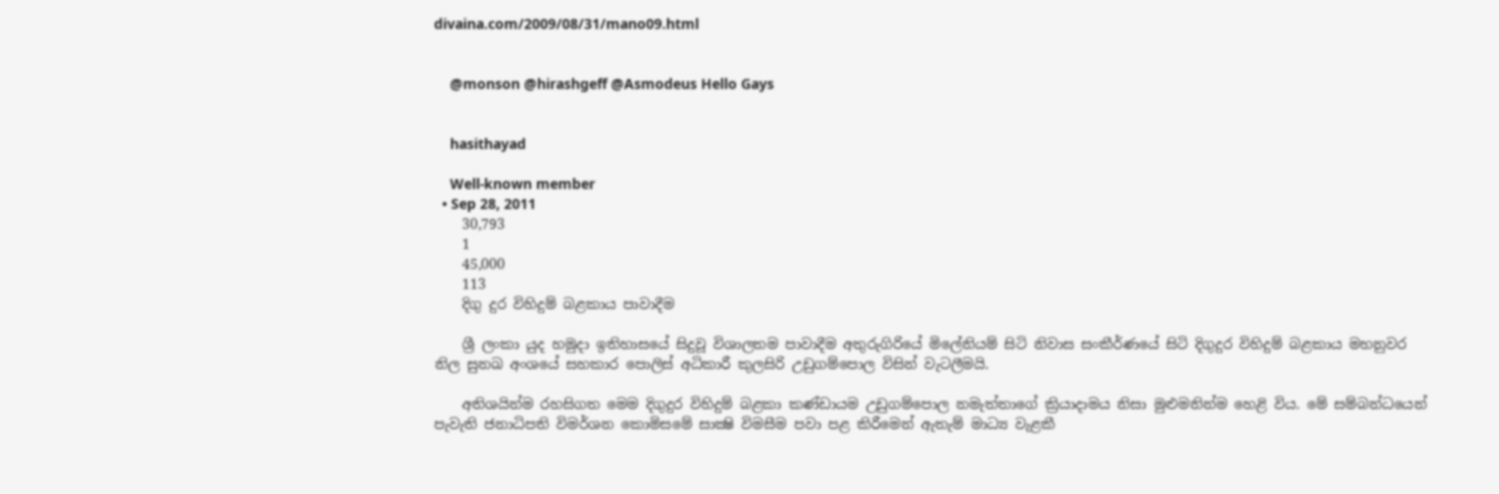divaina.com/2009/08/31/mano09.html


    @monson @hirashgeff @Asmodeus Hello Gays


    hasithayad

    Well-known member
  • Sep 28, 2011
    30,793
    1
    45,000
    113
    දිගු දුර විහිදුම් බළකාය පාවාදීම

    ශ්‍රී ලංකා යුද හමුදා ඉතිහාසයේ සිදුවූ විශාලතම පාවාදීම අතුරුගිරියේ මිලේනියම් සිටි නිවාස සංකීර්ණයේ සිටි දිගුදුර විහිදුම් බළකාය මහනුවර නිල සුනඛ අංශයේ සහකාර පොලිස්‌ අධිකාරී කුලසිරි උඩුගම්පොල විසින් වැටලීමයි.

    අතිශයින්ම රහසිගත මෙම දිගුදුර විහිදුම් බළකා කණ්‌ඩායම උඩුගම්පොල නමැත්තාගේ ක්‍රියාදාමය නිසා මුළුමනින්ම හෙළි විය. මේ සම්බන්ධයෙන් පැවැති ජනාධිපති විමර්ශන කොමිසමේ සාක්‍ෂි විමසීම පවා පළ කිරීමෙන් ඇතැම් මාධ්‍ය වැළකී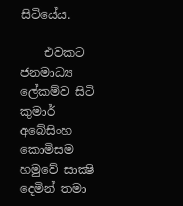සිටියේය.

    එවකට ජනමාධ්‍ය ලේකම්ව සිටි කුමාර් අබේසිංහ කොමිසම හමුවේ සාක්‍ෂි දෙමින් තමා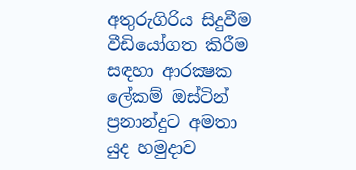අතුරුගිරිය සිදුවීම වීඩියෝගත කිරීම සඳහා ආරක්‍ෂක ලේකම් ඔස්‌ටින් ප්‍රනාන්දුට අමතා යුද හමුදාව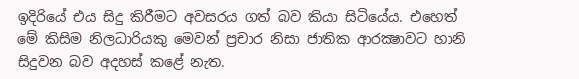ඉදිරියේ එය සිදු කිරීමට අවසරය ගත් බව කියා සිටියේය. එහෙත් මේ කිසිම නිලධාරියකු මෙවන් ප්‍රචාර නිසා ජාතික ආරක්‍ෂාවට හානි සිදුවන බව අදහස්‌ කළේ නැත.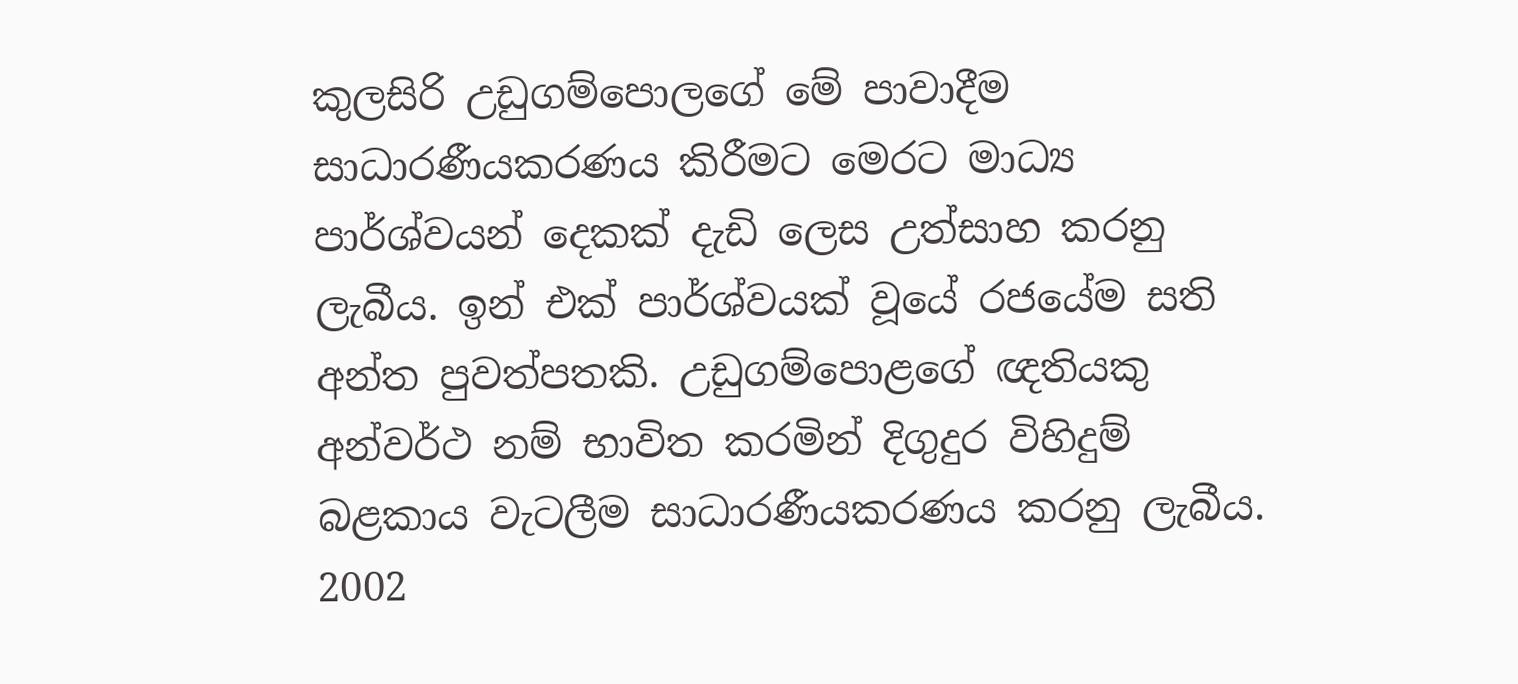කුලසිරි උඩුගම්පොලගේ මේ පාවාදීම සාධාරණීයකරණය කිරීමට මෙරට මාධ්‍ය පාර්ශ්වයන් දෙකක්‌ දැඩි ලෙස උත්සාහ කරනු ලැබීය. ඉන් එක්‌ පාර්ශ්වයක්‌ වූයේ රජයේම සති අන්ත පුවත්පතකි. උඩුගම්පොළගේ ඥතියකු අන්වර්ථ නම් භාවිත කරමින් දිගුදුර විහිදුම් බළකාය වැටලීම සාධාරණීයකරණය කරනු ලැබීය. 2002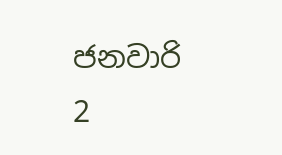ජනවාරි 2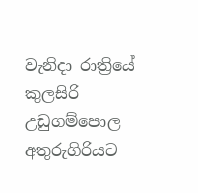වැනිදා රාත්‍රියේ කුලසිරි උඩුගම්පොල අතුරුගිරියට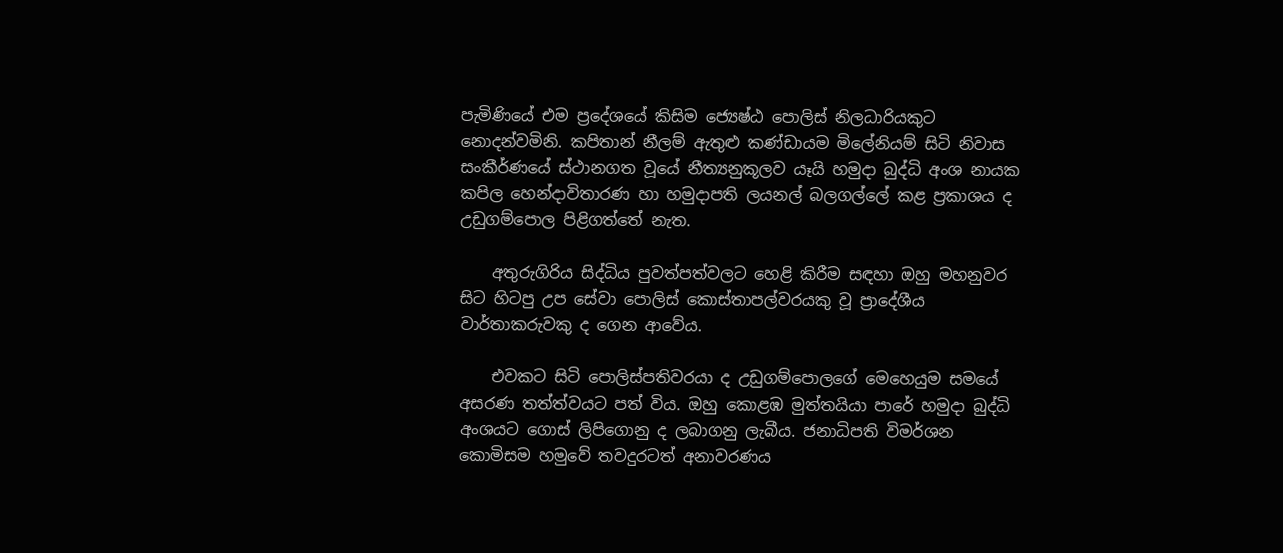පැමිණියේ එම ප්‍රදේශයේ කිසිම ජ්‍යෙෂ්ඨ පොලිස්‌ නිලධාරියකුට නොදන්වමිනි. කපිතාන් නීලම් ඇතුළු කණ්‌ඩායම මිලේනියම් සිටි නිවාස සංකීර්ණයේ ස්‌ථානගත වූයේ නීත්‍යනුකූලව යෑයි හමුදා බුද්ධි අංශ නායක කපිල හෙන්දාවිතාරණ හා හමුදාපති ලයනල් බලගල්ලේ කළ ප්‍රකාශය ද උඩුගම්පොල පිළිගත්තේ නැත.

    අතුරුගිරිය සිද්ධිය පුවත්පත්වලට හෙළි කිරීම සඳහා ඔහු මහනුවර සිට හිටපු උප සේවා පොලිස්‌ කොස්‌තාපල්වරයකු වූ ප්‍රාදේශීය වාර්තාකරුවකු ද ගෙන ආවේය.

    එවකට සිටි පොලිස්‌පතිවරයා ද උඩුගම්පොලගේ මෙහෙයුම සමයේ අසරණ තත්ත්වයට පත් විය. ඔහු කොළඹ මුත්තයියා පාරේ හමුදා බුද්ධි අංශයට ගොස්‌ ලිපිගොනු ද ලබාගනු ලැබීය. ජනාධිපති විමර්ශන කොමිසම හමුවේ තවදුරටත් අනාවරණය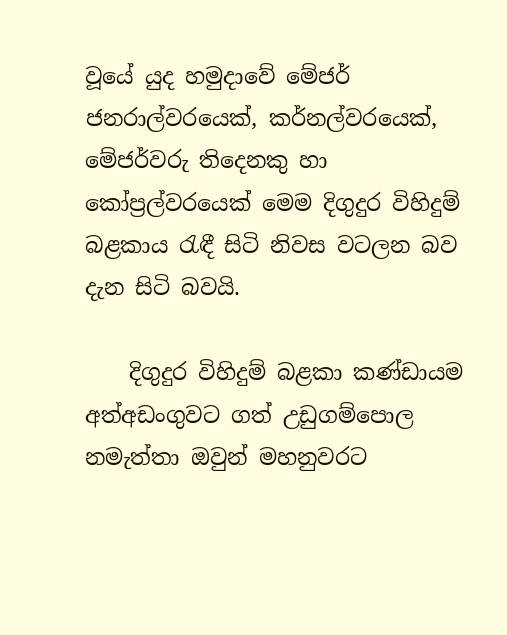වූයේ යුද හමුදාවේ මේජර් ජනරාල්වරයෙක්‌, කර්නල්වරයෙක්‌, මේජර්වරු තිදෙනකු හා කෝප්‍රල්වරයෙක්‌ මෙම දිගුදුර විහිදුම් බළකාය රැඳී සිටි නිවස වටලන බව දැන සිටි බවයි.

    දිගුදුර විහිදුම් බළකා කණ්‌ඩායම අත්අඩංගුවට ගත් උඩුගම්පොල නමැත්තා ඔවුන් මහනුවරට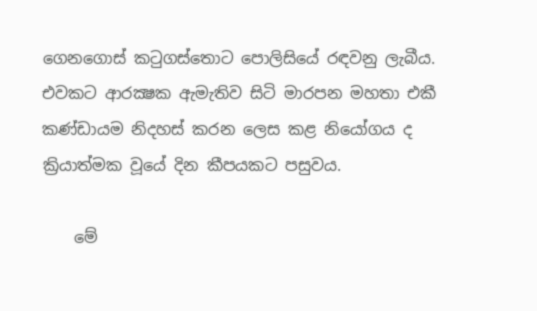ගෙනගොස්‌ කටුගස්‌තොට පොලිසියේ රඳවනු ලැබීය. එවකට ආරක්‍ෂක ඇමැතිව සිටි මාරපන මහතා එකී කණ්‌ඩායම නිදහස්‌ කරන ලෙස කළ නියෝගය ද ක්‍රියාත්මක වූයේ දින කීපයකට පසුවය.

    මේ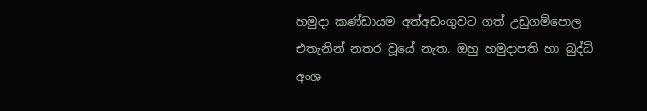හමුදා කණ්‌ඩායම අත්අඩංගුවට ගත් උඩුගම්පොල එතැනින් නතර වූයේ නැත. ඔහු හමුදාපති හා බුද්ධි අංශ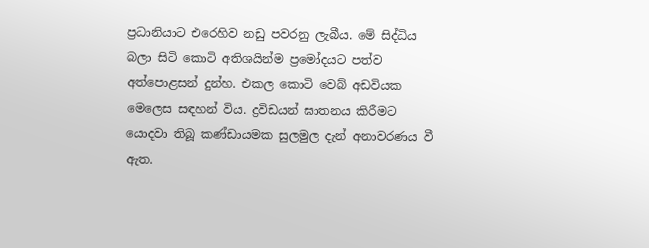ප්‍රධානියාට එරෙහිව නඩු පවරනු ලැබීය. මේ සිද්ධිය බලා සිටි කොටි අතිශයින්ම ප්‍රමෝදයට පත්ව අත්පොළසන් දුන්හ. එකල කොටි වෙබ් අඩවියක මෙලෙස සඳහන් විය. ද්‍රවිඩයන් ඝාතනය කිරීමට යොදවා තිබූ කණ්‌ඩායමක සුලමුල දැන් අනාවරණය වී ඇත.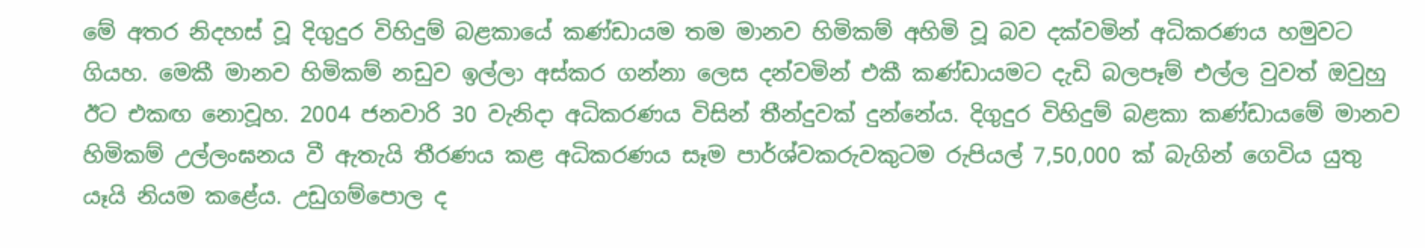මේ අතර නිදහස්‌ වූ දිගුදුර විහිදුම් බළකායේ කණ්‌ඩායම තම මානව හිමිකම් අහිමි වූ බව දක්‌වමින් අධිකරණය හමුවට ගියහ. මෙකී මානව හිමිකම් නඩුව ඉල්ලා අස්‌කර ගන්නා ලෙස දන්වමින් එකී කණ්‌ඩායමට දැඩි බලපෑම් එල්ල වුවත් ඔවුහු ඊට එකඟ නොවූහ. 2004 ජනවාරි 30 වැනිදා අධිකරණය විසින් තීන්දුවක්‌ දුන්නේය. දිගුදුර විහිදුම් බළකා කණ්‌ඩායමේ මානව හිමිකම් උල්ලංඝනය වී ඇතැයි තීරණය කළ අධිකරණය සෑම පාර්ශ්වකරුවකුටම රුපියල් 7,50,000 ක්‌ බැගින් ගෙවිය යුතු යෑයි නියම කළේය. උඩුගම්පොල ද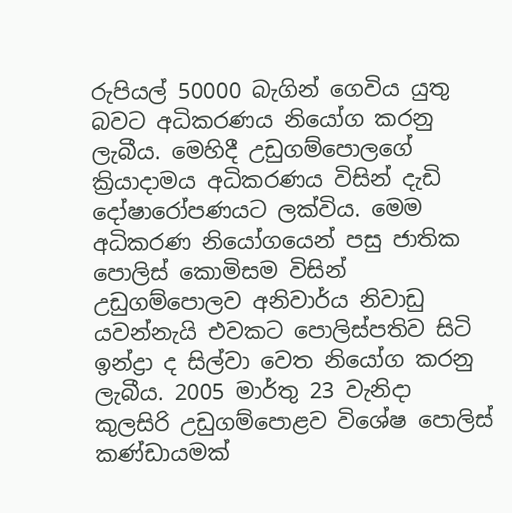රුපියල් 50000 බැගින් ගෙවිය යුතු බවට අධිකරණය නියෝග කරනු ලැබීය. මෙහිදී උඩුගම්පොලගේ ක්‍රියාදාමය අධිකරණය විසින් දැඩි දෝෂාරෝපණයට ලක්‌විය. මෙම අධිකරණ නියෝගයෙන් පසු ජාතික පොලිස්‌ කොමිසම විසින් උඩුගම්පොලව අනිවාර්ය නිවාඩු යවන්නැයි එවකට පොලිස්‌පතිව සිටි ඉන්ද්‍රා ද සිල්වා වෙත නියෝග කරනු ලැබීය. 2005 මාර්තු 23 වැනිදා කුලසිරි උඩුගම්පොළව විශේෂ පොලිස්‌ කණ්‌ඩායමක්‌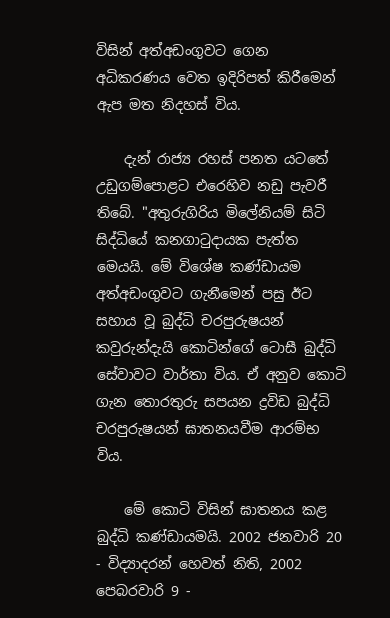විසින් අත්අඩංගුවට ගෙන අධිකරණය වෙත ඉදිරිපත් කිරීමෙන් ඇප මත නිදහස්‌ විය.

    දැන් රාජ්‍ය රහස්‌ පනත යටතේ උඩුගම්පොළට එරෙහිව නඩු පැවරී තිබේ. "අතුරුගිරිය මිලේනියම් සිටි සිද්ධියේ කනගාටුදායක පැත්ත මෙයයි. මේ විශේෂ කණ්‌ඩායම අත්අඩංගුවට ගැනීමෙන් පසු ඊට සහාය වූ බුද්ධි චරපුරුෂයන් කවුරුන්දැයි කොටින්ගේ ටොසී බුද්ධි සේවාවට වාර්තා විය. ඒ අනුව කොටි ගැන තොරතුරු සපයන ද්‍රවිඩ බුද්ධි චරපුරුෂයන් ඝාතනයවීම ආරම්භ විය.

    මේ කොටි විසින් ඝාතනය කළ බුද්ධි කණ්‌ඩායමයි. 2002 ජනවාරි 20 - විද්‍යාදරන් හෙවත් නිති, 2002 පෙබරවාරි 9 -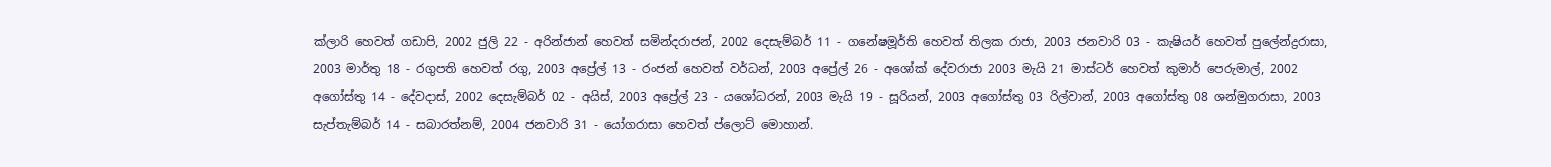ක්‌ලාරි හෙවත් ගඩාපි, 2002 ජුලි 22 - අරින්ජාන් හෙවත් සමින්දරාජන්, 2002 දෙසැම්බර් 11 - ගනේෂමූර්ති හෙවත් තිලක රාජා, 2003 ජනවාරි 03 - කැෂියර් හෙවත් පුලේන්ද්‍රරාසා, 2003 මාර්තු 18 - රගුපති හෙවත් රගු, 2003 අප්‍රේල් 13 - රංජන් හෙවත් වර්ධන්, 2003 අප්‍රේල් 26 - අශෝක්‌ දේවරාජා 2003 මැයි 21 මාස්‌ටර් හෙවත් කුමාර් පෙරුමාල්, 2002 අගෝස්‌තු 14 - දේවදාස්‌, 2002 දෙසැම්බර් 02 - අයිස්‌, 2003 අප්‍රේල් 23 - යශෝධරන්, 2003 මැයි 19 - සූරියන්, 2003 අගෝස්‌තු 03 රිල්වාන්, 2003 අගෝස්‌තු 08 ශන්මුගරාසා, 2003 සැප්තැම්බර් 14 - සබාරත්නම්, 2004 ජනවාරි 31 - යෝගරාසා හෙවත් ප්ලොට්‌ මොහාන්.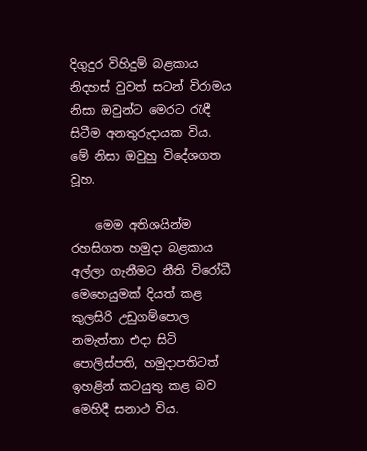දිගුදුර විහිදුම් බළකාය නිදහස්‌ වුවත් සටන් විරාමය නිසා ඔවුන්ට මෙරට රැඳී සිටීම අනතුරුදායක විය. මේ නිසා ඔවුහු විදේශගත වූහ.

    මෙම අතිශයින්ම රහසිගත හමුදා බළකාය අල්ලා ගැනීමට නීති විරෝධී මෙහෙයුමක්‌ දියත් කළ කුලසිරි උඩුගම්පොල නමැත්තා එදා සිටි පොලිස්‌පති, හමුදාපතිටත් ඉහළින් කටයුතු කළ බව මෙහිදී සනාථ විය.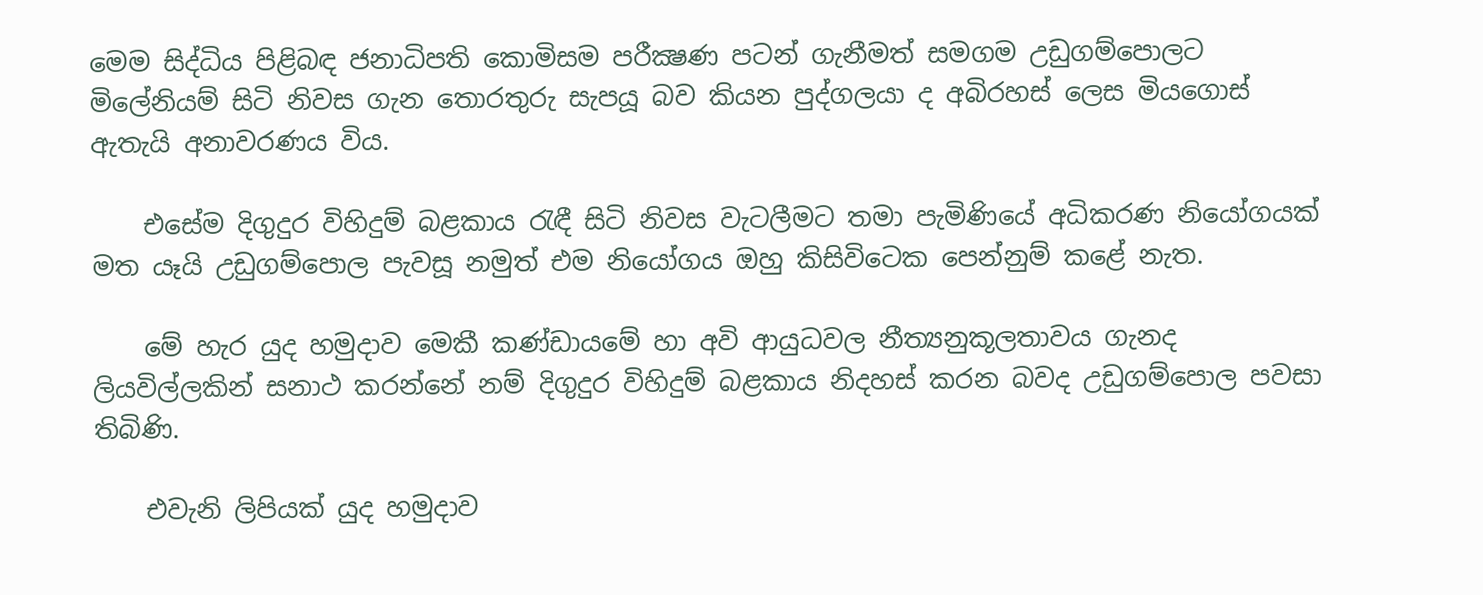මෙම සිද්ධිය පිළිබඳ ජනාධිපති කොමිසම පරීක්‍ෂණ පටන් ගැනීමත් සමගම උඩුගම්පොලට මිලේනියම් සිටි නිවස ගැන තොරතුරු සැපයූ බව කියන පුද්ගලයා ද අබිරහස්‌ ලෙස මියගොස්‌ ඇතැයි අනාවරණය විය.

    එසේම දිගුදුර විහිදුම් බළකාය රැඳී සිටි නිවස වැටලීමට තමා පැමිණියේ අධිකරණ නියෝගයක්‌ මත යෑයි උඩුගම්පොල පැවසූ නමුත් එම නියෝගය ඔහු කිසිවිටෙක පෙන්නුම් කළේ නැත.

    මේ හැර යුද හමුදාව මෙකී කණ්‌ඩායමේ හා අවි ආයුධවල නීත්‍යනුකූලතාවය ගැනද ලියවිල්ලකින් සනාථ කරන්නේ නම් දිගුදුර විහිදුම් බළකාය නිදහස්‌ කරන බවද උඩුගම්පොල පවසා තිබිණි.

    එවැනි ලිපියක්‌ යුද හමුදාව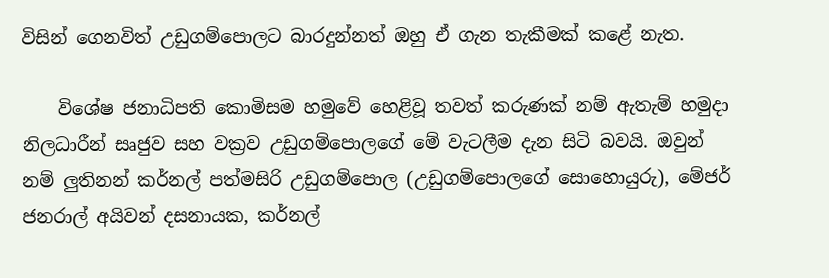විසින් ගෙනවිත් උඩුගම්පොලට බාරදුන්නත් ඔහු ඒ ගැන තැකීමක්‌ කළේ නැත.

    විශේෂ ජනාධිපති කොමිසම හමුවේ හෙළිවූ තවත් කරුණක්‌ නම් ඇතැම් හමුදා නිලධාරීන් සෘජුව සහ වක්‍රව උඩුගම්පොලගේ මේ වැටලීම දැන සිටි බවයි. ඔවුන් නම් ලුතිනන් කර්නල් පත්මසිරි උඩුගම්පොල (උඩුගම්පොලගේ සොහොයුරු), මේජර් ජනරාල් අයිවන් දසනායක, කර්නල්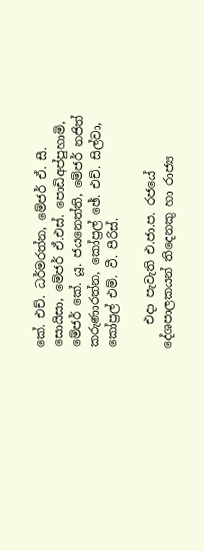කේ. එච්. ධර්මරත්න, මේජර් ඒ. සී. සොයිසා, මේජර් ඒ.එස්‌. පොඩිඅප්පුහාමි, මේජර් කේ. යූ. ජයනෙත්ති, මේජර් නජිත් කරුණාරත්න, කෝප්‍රල් ඡේ. එච්. සිල්වා, කෝප්‍රල් එම්. වී. පීරිස්‌.

    එදා පැවැති එ.ජා.ප. රජයේ දේශපාලකයන් තිදෙනකු හා රාජ්‍ය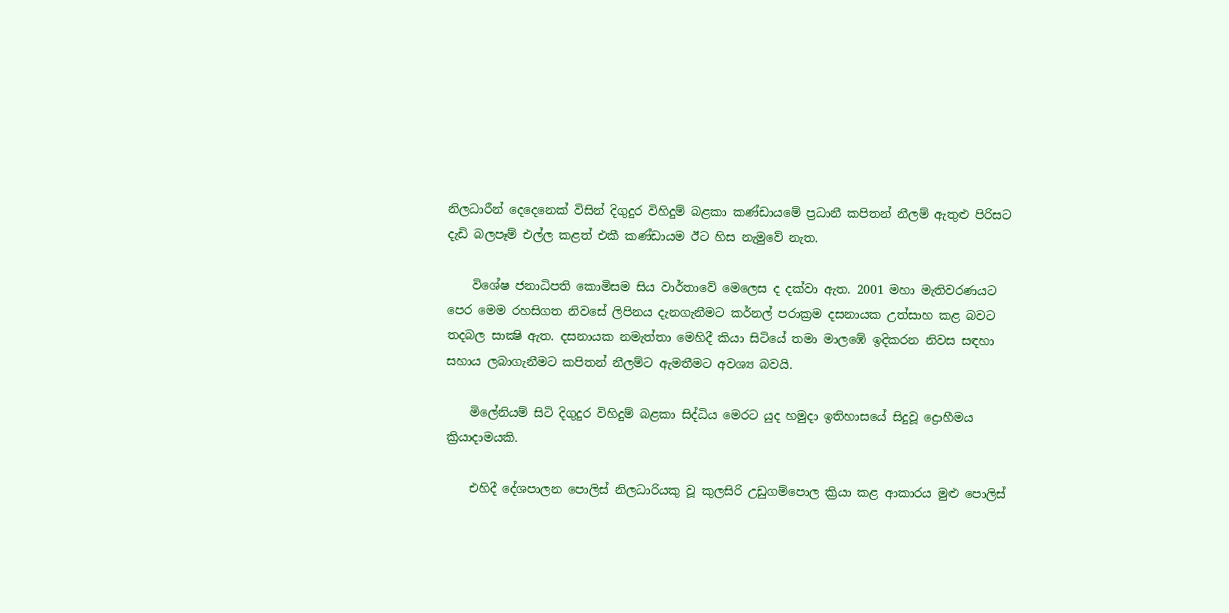නිලධාරීන් දෙදෙනෙක්‌ විසින් දිගුදුර විහිදුම් බළකා කණ්‌ඩායමේ ප්‍රධානී කපිතන් නීලම් ඇතුළු පිරිසට දැඩි බලපෑම් එල්ල කළත් එකී කණ්‌ඩායම ඊට හිස නැමුවේ නැත.

    විශේෂ ජනාධිපති කොමිසම සිය වාර්තාවේ මෙලෙස ද දක්‌වා ඇත. 2001 මහා මැතිවරණයට පෙර මෙම රහසිගත නිවසේ ලිපිනය දැනගැනීමට කර්නල් පරාක්‍රම දසනායක උත්සාහ කළ බවට තදබල සාක්‍ෂි ඇත. දසනායක නමැත්තා මෙහිදී කියා සිටියේ තමා මාලඹේ ඉදිකරන නිවස සඳහා සහාය ලබාගැනීමට කපිතන් නීලම්ට ඇමතීමට අවශ්‍ය බවයි.

    මිලේනියම් සිටි දිගුදුර විහිදුම් බළකා සිද්ධිය මෙරට යුද හමුදා ඉතිහාසයේ සිදුවූ ද්‍රොහීමය ක්‍රියාදාමයකි.

    එහිදී දේශපාලන පොලිස්‌ නිලධාරියකු වූ කුලසිරි උඩුගම්පොල ක්‍රියා කළ ආකාරය මුළු පොලිස්‌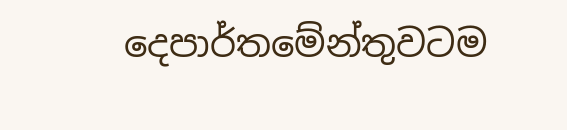දෙපාර්තමේන්තුවටම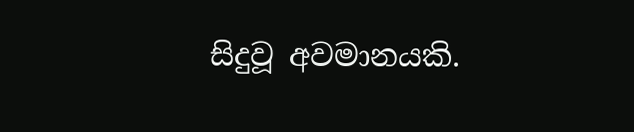සිදුවූ අවමානයකි.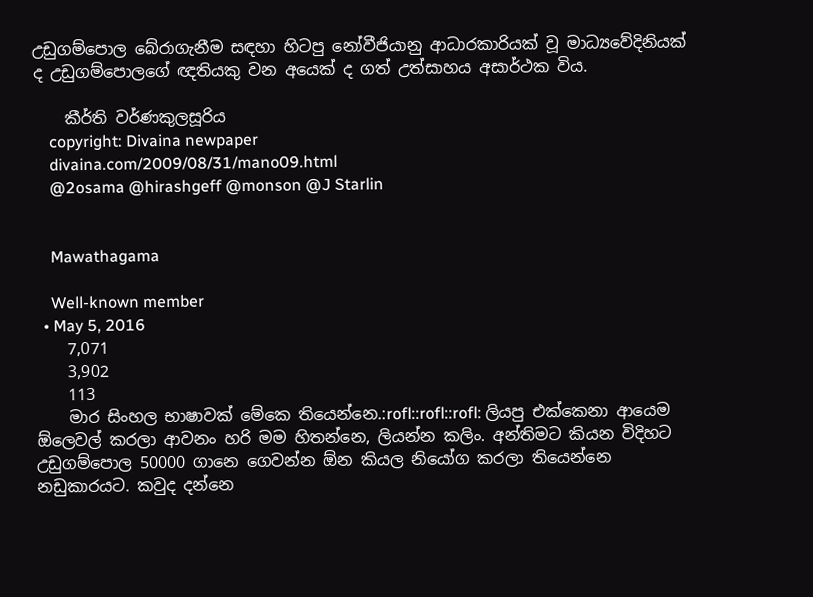උඩුගම්පොල බේරාගැනීම සඳහා හිටපු නෝවීජියානු ආධාරකාරියක්‌ වූ මාධ්‍යවේදිනියක්‌ ද උඩුගම්පොලගේ ඥතියකු වන අයෙක්‌ ද ගත් උත්සාහය අසාර්ථක විය.

    කීර්ති වර්ණකුලසූරිය
    copyright: Divaina newpaper
    divaina.com/2009/08/31/mano09.html
    @2osama @hirashgeff @monson @J Starlin


    Mawathagama

    Well-known member
  • May 5, 2016
    7,071
    3,902
    113
    මාර සිංහල භාෂාවක් මේකෙ තියෙන්නෙ.:rofl::rofl::rofl: ලියපු එක්කෙනා ආයෙම ඕලෙවල් කරලා ආවනං හරි මම හිතන්නෙ, ලියන්න කලිං. අන්තිමට කියන විදිහට උඩුගම්පොල 50000 ගානෙ ගෙවන්න ඕන කියල නියෝග කරලා තියෙන්නෙ නඩුකාරයට. කවුද දන්නෙ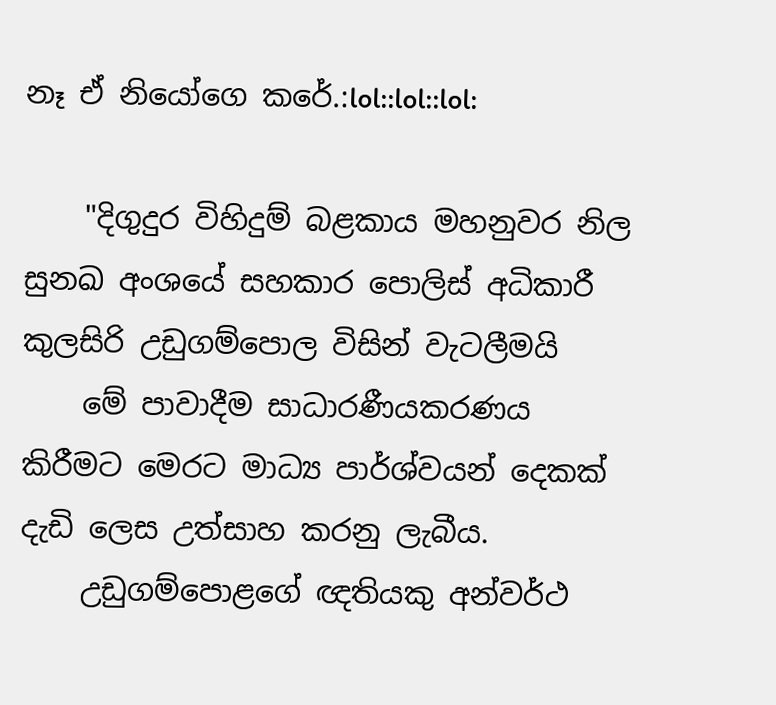නෑ ඒ නියෝගෙ කරේ.:lol::lol::lol:

    "දිගුදුර විහිදුම් බළකාය මහනුවර නිල සුනඛ අංශයේ සහකාර පොලිස්‌ අධිකාරී කුලසිරි උඩුගම්පොල විසින් වැටලීමයි
    මේ පාවාදීම සාධාරණීයකරණය කිරීමට මෙරට මාධ්‍ය පාර්ශ්වයන් දෙකක්‌ දැඩි ලෙස උත්සාහ කරනු ලැබීය.
    උඩුගම්පොළගේ ඥතියකු අන්වර්ථ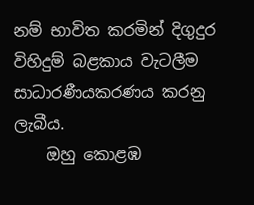නම් භාවිත කරමින් දිගුදුර විහිදුම් බළකාය වැටලීම සාධාරණීයකරණය කරනු ලැබීය.
    ඔහු කොළඹ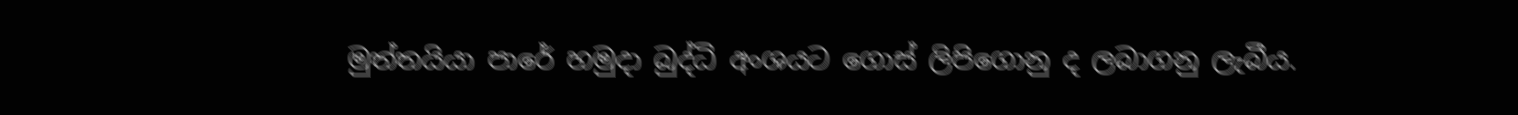මුත්තයියා පාරේ හමුදා බුද්ධි අංශයට ගොස්‌ ලිපිගොනු ද ලබාගනු ලැබීය.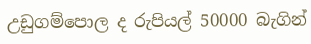උඩුගම්පොල ද රුපියල් 50000 බැගින්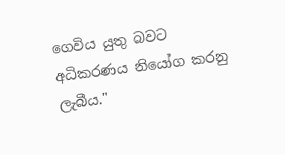ගෙවිය යුතු බවට අධිකරණය නියෝග කරනු ලැබීය."